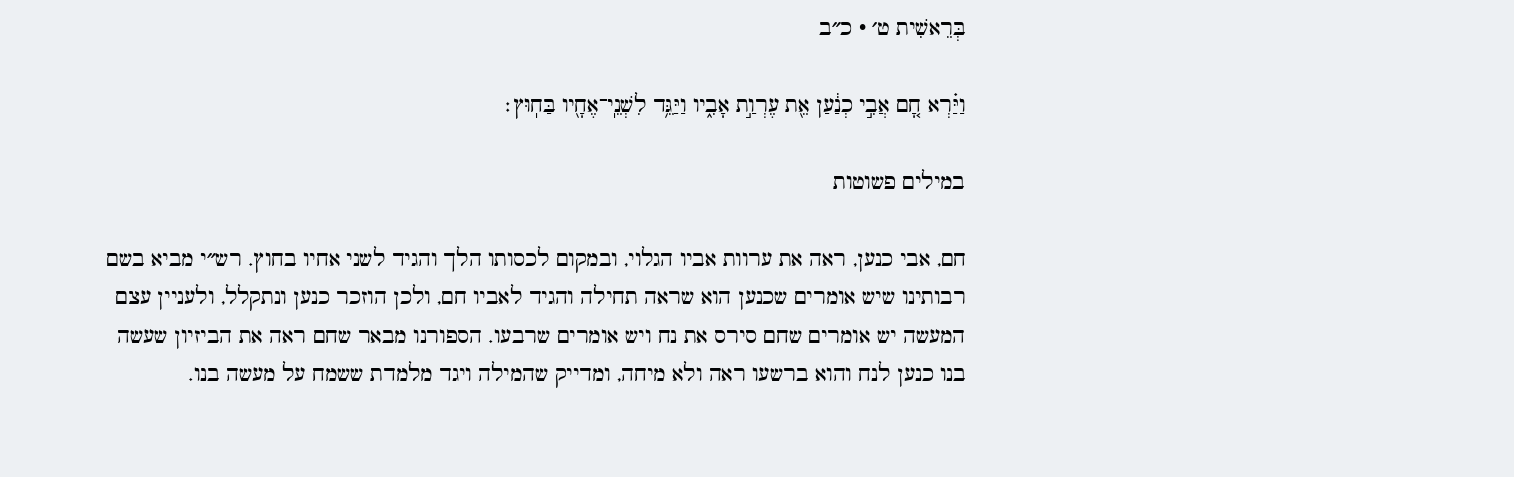בְּרֵאשִׁית ט׳ · כ״ב

וַיַּ֗רְא חָ֚ם אֲבִ֣י כְנַ֔עַן אֵ֖ת עֶרְוַ֣ת אָבִ֑יו וַיַּגֵּ֥ד לִשְׁנֵֽי־אֶחָ֖יו בַּחֽוּץ׃

במילים פשוטות

חם, אבי כנען, ראה את ערוות אביו הגלוי, ובמקום לכסותו הלך והגיד לשני אחיו בחוץ. רש״י מביא בשם רבותינו שיש אומרים שכנען הוא שראה תחילה והגיד לאביו חם, ולכן הוזכר כנען ונתקלל, ולעניין עצם המעשה יש אומרים שחם סירס את נח ויש אומרים שרבעו. הספורנו מבאר שחם ראה את הביזיון שעשה בנו כנען לנח והוא ברשעו ראה ולא מיחה, ומדייק שהמילה ויגד מלמדת ששמח על מעשה בנו.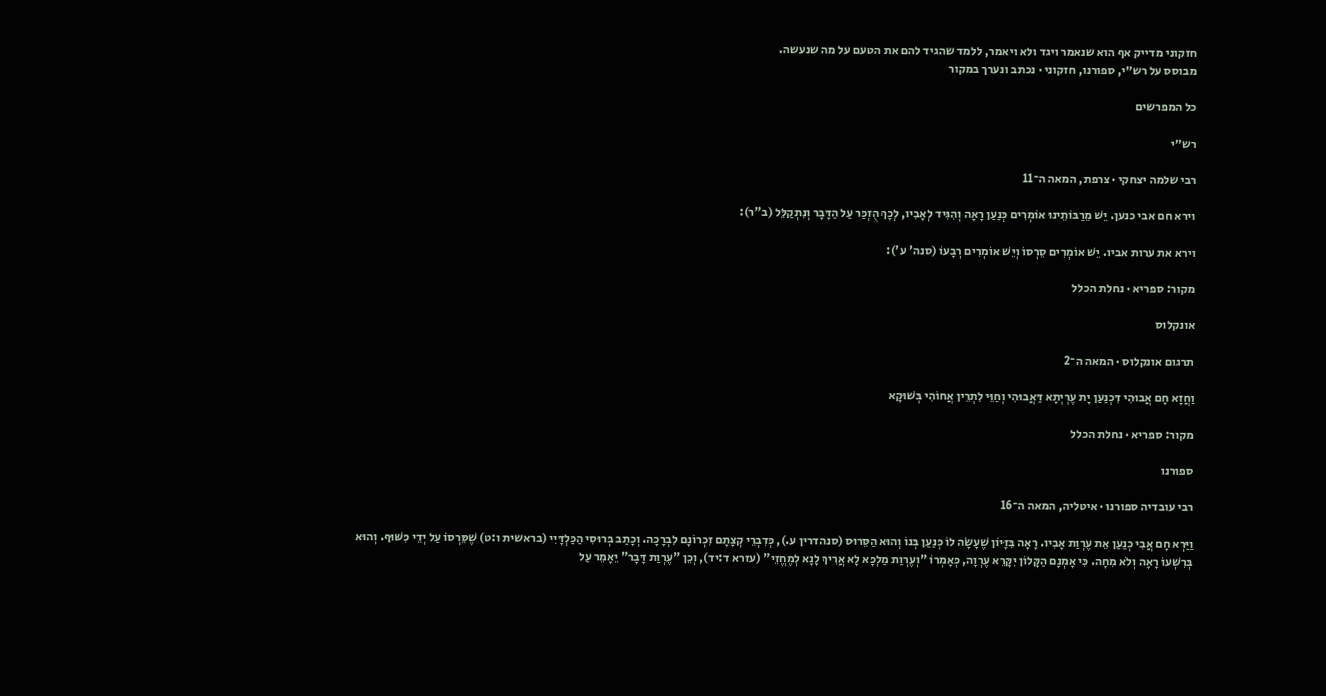חזקוני מדייק אף הוא שנאמר ויגד ולא ויאמר, ללמד שהגיד להם את הטעם על מה שנעשה.
מבוסס על רש״י, ספורנו, חזקוני · נכתב ונערך במקור

כל המפרשים

רש״י

רבי שלמה יצחקי · צרפת, המאה ה־11

וירא חם אבי כנען. יֵשׁ מֵרַבּוֹתֵינוּ אוֹמְרִים כְּנַעַן רָאָה וְהִגִּיד לְאָבִיו, לְכָךְ הֻזְכַּר עַל הַדָּבָר וְנִתְקַלֵּל (ב"ר):

וירא את ערות אביו. יֵשׁ אוֹמְרִים סֵרְסוֹ וְיֵשׁ אוֹמְרִים רְבָעוֹ (סנה' ע'):

מקור: ספריא · נחלת הכלל

אונקלוס

תרגום אונקלוס · המאה ה־2

וַחֲזָא חָם אֲבוּהִי דִּכְנַעַן יָת עֶרְיְתָא דַּאֲבוּהִי וְחַוֵּי לִתְרֵין אֲחוֹהִי בְּשׁוּקָא

מקור: ספריא · נחלת הכלל

ספורנו

רבי עובדיה ספורנו · איטליה, המאה ה־16

וַיַּרְא חָם אֲבִי כְנַעַן אֵת עֶרְוַת אָבִיו. רָאָה בִּזָּיוֹן שֶׁעָשָׂה לוֹ כְּנַעַן בְּנוֹ וְהוּא הַסֵּרוּס (סנהדרין ע.), כְּדִבְרֵי קְצָתָם זִכְרוֹנָם לִבְרָכָה. וְכָתַב בְּרוּסִי הַכַּלְדָּיִי (בראשית ו:ט) שֶׁסֵּרְסוֹ עַל יְדֵי כִּשּׁוּף. וְהוּא בְּרִשְׁעוֹ רָאָה וְלֹא מִחָה. כִּי אָמְנָם הַקָּלוֹן יִקָּרֵא עֶרְוָה, כְּאָמְרוֹ "וְעֶרְוַת מַלְכָּא לָא אֲרִיךְ לָנָא לְמֶחֱזֵי" (עזרא ד:יד), וְכֵן "עֶרְוַת דָּבָר" יֵאָמֵר עַל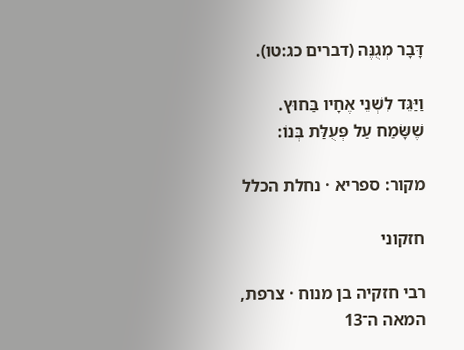דָּבָר מְגֻנֶּה (דברים כג:טו).

וַיַּגֵּד לִשְׁנֵי אֶחָיו בַּחוּץ. שֶׁשָּׂמַח עַל פְּעֻלַּת בְּנוֹ:

מקור: ספריא · נחלת הכלל

חזקוני

רבי חזקיה בן מנוח · צרפת, המאה ה־13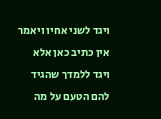ויגד לשני אחיו ויאמר אין כתיב כאן אלא ויגד ללמדך שהגיד להם הטעם על מה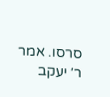סרסו. אמר ר׳ יעקב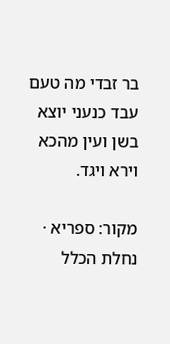בר זבדי מה טעם עבד כנעני יוצא בשן ועין מהכא וירא ויגד.

מקור: ספריא · נחלת הכלל